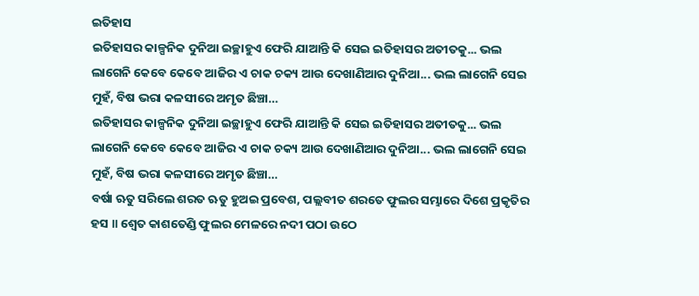ଇତିହାସ
ଇତିହାସର କାଳ୍ପନିକ ଦୁନିଆ ଇଚ୍ଛାହୁଏ ଫେରି ଯାଆନ୍ତି କି ସେଇ ଇତିହାସର ଅତୀତକୁ... ଭଲ ଲାଗେନି କେବେ କେବେ ଆଜିର ଏ ଚାକ ଚକ୍ୟ ଆଉ ଦେଖାଣିଆର ଦୁନିଆ... ଭଲ ଲାଗେନି ସେଇ ମୁହଁ, ବିଷ ଭରା କଳସୀରେ ଅମୃତ ଛିଞ୍ଚା…
ଇତିହାସର କାଳ୍ପନିକ ଦୁନିଆ ଇଚ୍ଛାହୁଏ ଫେରି ଯାଆନ୍ତି କି ସେଇ ଇତିହାସର ଅତୀତକୁ... ଭଲ ଲାଗେନି କେବେ କେବେ ଆଜିର ଏ ଚାକ ଚକ୍ୟ ଆଉ ଦେଖାଣିଆର ଦୁନିଆ... ଭଲ ଲାଗେନି ସେଇ ମୁହଁ, ବିଷ ଭରା କଳସୀରେ ଅମୃତ ଛିଞ୍ଚା…
ବର୍ଷା ଋତୁ ସରିଲେ ଶରତ ଋତୁ ହୁଅଇ ପ୍ରବେଶ, ପଲ୍ଲବୀତ ଶରତେ ଫୁଲର ସମ୍ଭାରେ ଦିଶେ ପ୍ରକୃତିର ହସ ॥ ଶ୍ଵେତ କାଶତେଣ୍ଡି ଫୁଲର ମେଳରେ ନଦୀ ପଠା ଉଠେ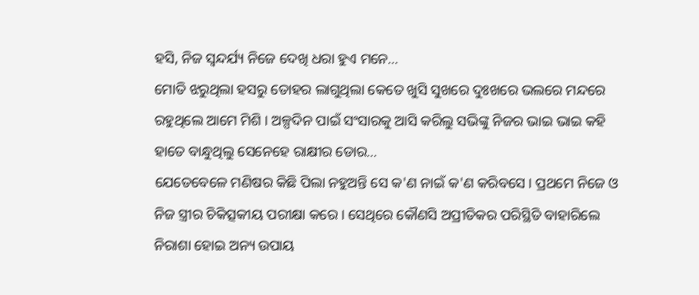ହସି, ନିଜ ସ୍ୱନ୍ଦର୍ଯ୍ୟ ନିଜେ ଦେଖି ଧରା ହୁଏ ମନେ…
ମୋତି ଝରୁଥିଲା ହସରୁ ତୋହର ଲାଗୁଥିଲା କେତେ ଖୁସି ସୁଖରେ ଦୁଃଖରେ ଭଲରେ ମନ୍ଦରେ ରହୁଥିଲେ ଆମେ ମିଶି । ଅଳ୍ପଦିନ ପାଇଁ ସଂସାରକୁ ଆସି କରିଲୁ ସଭିଙ୍କୁ ନିଜର ଭାଇ ଭାଇ କହି ହାତେ ବାନ୍ଧୁଥିଲୁ ସେନେହେ ରାକ୍ଷୀର ଡୋର…
ଯେତେବେଳେ ମଣିଷର କିଛି ପିଲା ନହୁଅନ୍ତି ସେ କ'ଣ ନାଇଁ କ'ଣ କରିବସେ । ପ୍ରଥମେ ନିଜେ ଓ ନିଜ ସ୍ତ୍ରୀର ଚିକିତ୍ସକୀୟ ପରୀକ୍ଷା କରେ । ସେଥିରେ କୌଣସି ଅପ୍ରୀତିକର ପରିସ୍ଥିତି ବାହାରିଲେ ନିରାଶା ହୋଇ ଅନ୍ୟ ଉପାୟ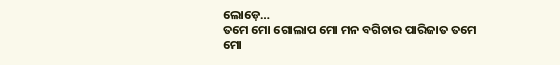ଲୋଡ଼େ…
ତମେ ମୋ ଗୋଲାପ ମୋ ମନ ବଗିଚାର ପାରିଜାତ ତମେ ମୋ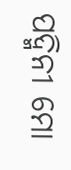ପଦ୍ମିନୀ ମୋ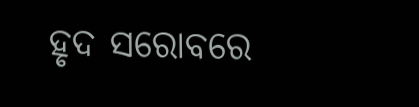ହୃଦ ସରୋବରେ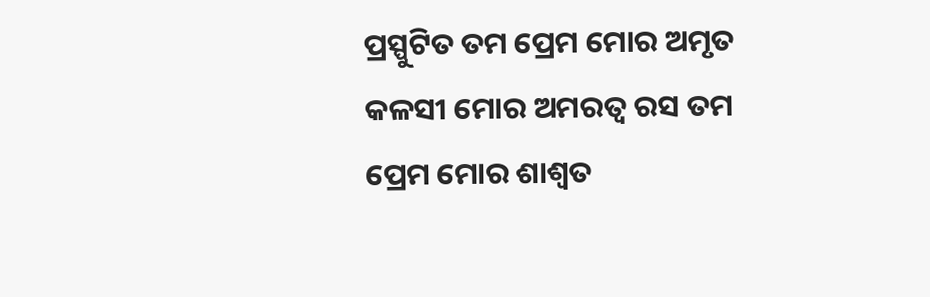ପ୍ରସ୍ପୁଟିତ ତମ ପ୍ରେମ ମୋର ଅମୃତ କଳସୀ ମୋର ଅମରତ୍ୱ ରସ ତମ ପ୍ରେମ ମୋର ଶାଶ୍ୱତ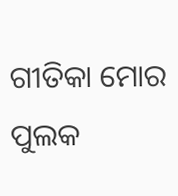ଗୀତିକା ମୋର ପୁଲକ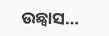ଉଛ୍ଵାସ…